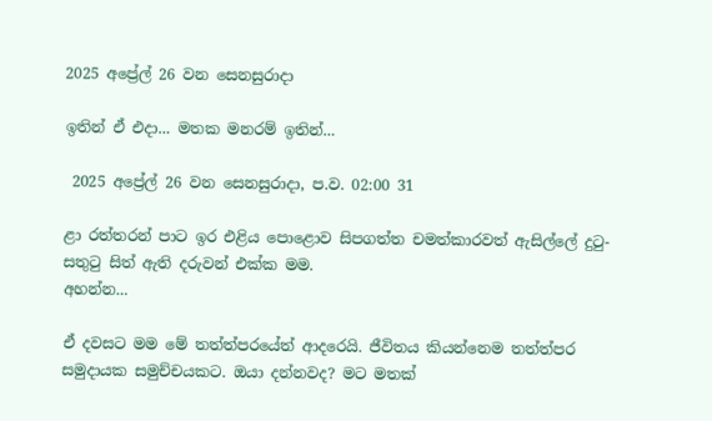2025 අප්‍රේල් 26 වන සෙනසුරාදා

ඉතින් ඒ එදා... මතක මනරම් ඉතින්...

 2025 අප්‍රේල් 26 වන සෙනසුරාදා, ප.ව. 02:00 31

ළා රත්තරන් පාට ඉර එළිය පොළොව සිපගත්ත චමත්කාරවත් ඇසිල්ලේ දුටු-සතුටු සිත් ඇති දරුවන් එක්ක මම.
අහන්න...

ඒ දවසට මම මේ තත්ත්පරයේත් ආදරෙයි. ජීවිතය කියන්නෙම තත්ත්පර සමුදායක සමුච්චයකට. ඔයා දන්නවද? මට මතක්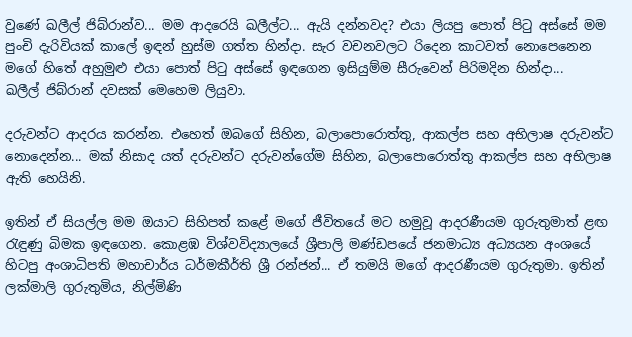වුණේ ඛලීල් ජිබ්රාන්ව... මම ආදරෙයි ඛලීල්ට... ඇයි දන්නවද? එයා ලියපු පොත් පිටු අස්සේ මම පුංචි දැරිවියක් කාලේ ඉඳන් හුස්ම ගත්ත හින්දා. සැර වචනවලට රිදෙන කාටවත් නොපෙනෙන මගේ හිතේ අහුමුළු එයා පොත් පිටු අස්සේ ඉඳගෙන ඉසියුම්ම සීරුවෙන් පිරිමදින හින්දා...
ඛලීල් ජිබ්රාන් දවසක් මෙහෙම ලියුවා.

දරුවන්ට ආදරය කරන්න. එහෙත් ඔබගේ සිහින, බලාපොරොත්තු, ආකල්ප සහ අභිලාෂ දරුවන්ට නොදෙන්න... මක් නිසාද යත් දරුවන්ට දරුවන්ගේම සිහින, බලාපොරොත්තු ආකල්ප සහ අභිලාෂ ඇති හෙයිනි.

ඉතින් ඒ සියල්ල මම ඔයාට සිහිපත් කළේ මගේ ජීවිතයේ මට හමුවූ ආදරණීයම ගුරුතුමාත් ළඟ රැඳුණු බිමක ඉඳගෙන. කොළඹ විශ්වවිද්‍යාලයේ ශ්‍රීපාලි මණ්ඩපයේ ජනමාධ්‍ය අධ්‍යයන අංශයේ හිටපු අංශාධිපති මහාචාර්ය ධර්මකීර්ති ශ්‍රී රන්ජන්... ඒ තමයි මගේ ආදරණීයම ගුරුතුමා. ඉතින් ලක්මාලි ගුරුතුමිය, නිල්මිණි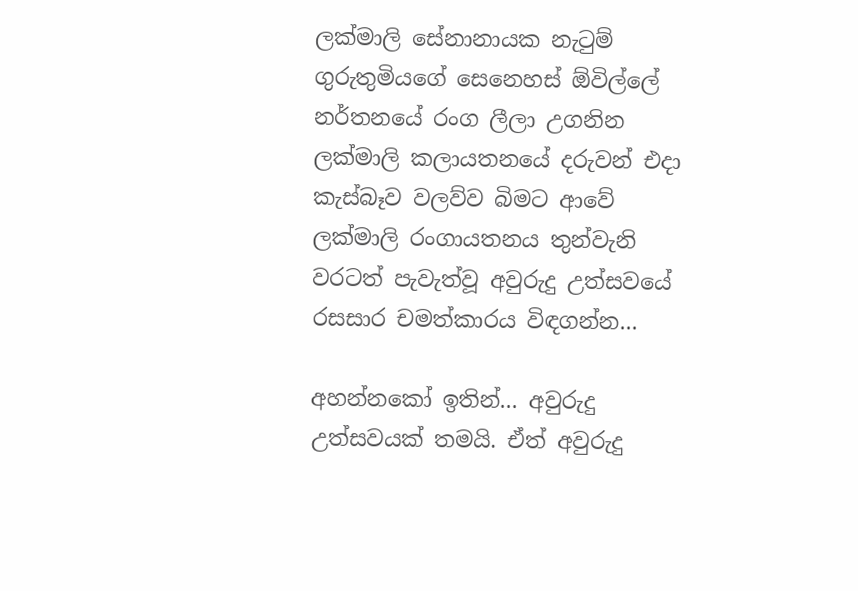ලක්මාලි සේනානායක නැටුම් ගුරුතුමියගේ සෙනෙහස් ඕවිල්ලේ නර්තනයේ රංග ලීලා උගනින ලක්මාලි කලායතනයේ දරුවන් එදා කැස්බෑව වලව්ව බිමට ආවේ ලක්මාලි රංගායතනය තුන්වැනි වරටත් පැවැත්වූ අවුරුදු උත්සවයේ රසසාර චමත්කාරය විඳගන්න...

අහන්නකෝ ඉතින්... අවුරුදු උත්සවයක් තමයි. ඒත් අවුරුදු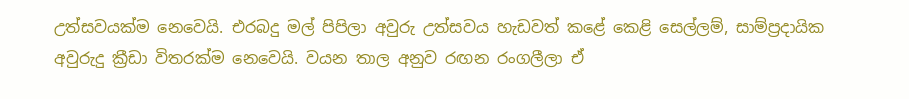උත්සවයක්ම නෙවෙයි. එරබදු මල් පිපිලා අවුරු උත්සවය හැඩවත් කළේ කෙළි සෙල්ලම්, සාම්ප්‍රදායික අවුරුදු ක්‍රීඩා විතරක්ම නෙවෙයි. වයන තාල අනුව රඟන රංගලීලා ඒ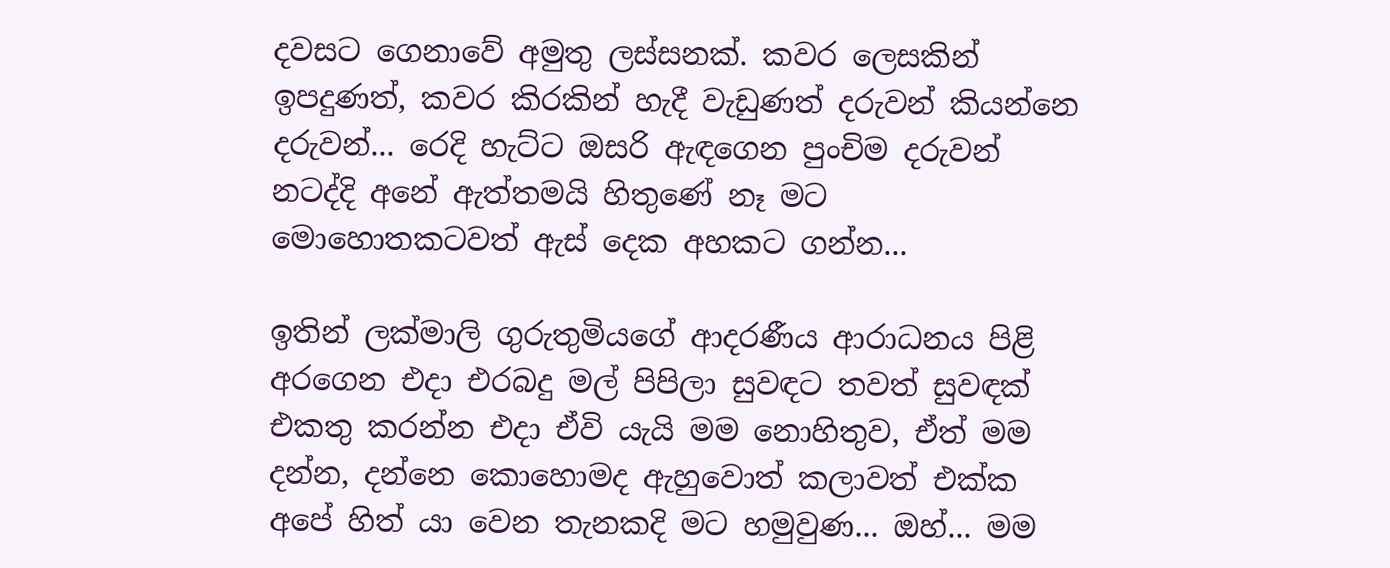දවසට ගෙනාවේ අමුතු ලස්සනක්. කවර ලෙසකින් ඉපදුණත්, කවර කිරකින් හැදී වැඩුණත් දරුවන් කියන්නෙ දරුවන්... රෙදි හැට්ට ඔසරි ඇඳගෙන පුංචිම දරුවන් නටද්දි අනේ ඇත්තමයි හිතුණේ නෑ මට මොහොතකටවත් ඇස් දෙක අහකට ගන්න...

ඉතින් ලක්මාලි ගුරුතුමියගේ ආදරණීය ආරාධනය පිළි අරගෙන එදා එරබදු මල් පිපිලා සුවඳට තවත් සුවඳක් එකතු කරන්න එදා ඒවි යැයි මම නොහිතුව, ඒත් මම දන්න, දන්නෙ කොහොමද ඇහුවොත් කලාවත් එක්ක අපේ හිත් යා වෙන තැනකදි මට හමුවුණ... ඔහ්... මම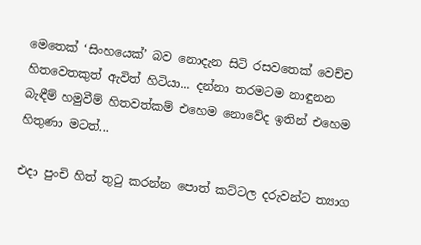මෙතෙක් ‘සිංහයෙක්’ බව නොදැන සිටි රසවතෙක් වෙච්ච හිතවෙතකුත් ඇවිත් හිටියා... දන්නා තරමටම නාඳුනන බැඳීම් හමුවීම් හිතවත්කම් එහෙම නොවේද ඉතින් එහෙම හිතුණා මටත්...

එදා පුංචි හිත් තුටු කරන්න පොත් කට්ටල දරුවන්ට ත්‍යාග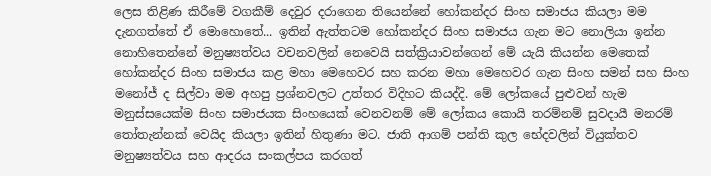ලෙස තිළිණ කිරීමේ වගකීම් දෙවුර දරාගෙන තියෙන්නේ හෝකන්දර සිංහ සමාජය කියලා මම දැනගත්තේ ඒ මොහොතේ... ඉතින් ඇත්තටම හෝකන්දර සිංහ සමාජය ගැන මට නොලියා ඉන්න නොහිතෙන්නේ මනුෂ්‍යත්වය වචනවලින් නෙවෙයි සත්ක්‍රියාවන්ගෙන් මේ යැයි කියන්න මෙතෙක් හෝකන්දර සිංහ සමාජය කළ මහා මෙහෙවර සහ කරන මහා මෙහෙවර ගැන සිංහ සමන් සහ සිංහ මනෝජ් ද සිල්වා මම අහපු ප්‍රශ්නවලට උත්තර විදිහට කියද්දි. මේ ලෝකයේ පුළුවන් හැම මනුස්සයෙක්ම සිංහ සමාජයක සිංහයෙක් වෙනවනම් මේ ලෝකය කොයි තරම්නම් සුවදායී මනරම් තෝතැන්නක් වෙයිද කියලා ඉතින් හිතුණා මට. ජාති ආගම් පන්ති කුල භේදවලින් වියුක්තව මනුෂ්‍යත්වය සහ ආදරය සංකල්පය කරගත්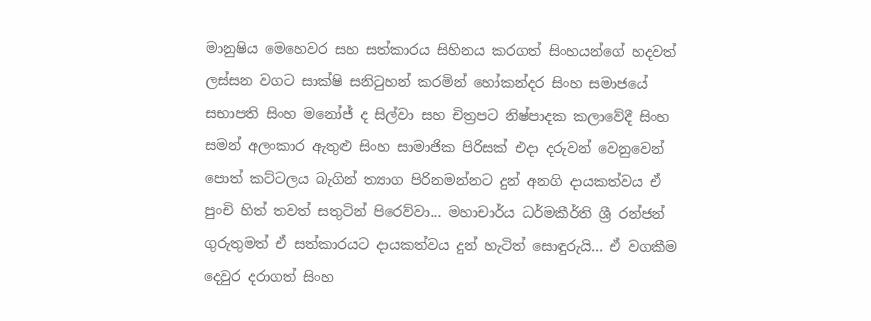මානුෂිය මෙහෙවර සහ සත්කාරය සිහිනය කරගත් සිංහයන්ගේ හදවත් ලස්සන වගට සාක්ෂි සනිටුහන් කරමින් හෝකන්දර සිංහ සමාජයේ සභාපති සිංහ මනෝජ් ද සිල්වා සහ චිත්‍රපට නිෂ්පාදක කලාවේදී සිංහ සමන් අලංකාර ඇතුළු සිංහ සාමාජික පිරිසක් එදා දරුවන් වෙනුවෙන් පොත් කට්ටලය බැගින් ත්‍යාග පිරිනමන්නට දුන් අනගි දායකත්වය ඒ පුංචි හිත් තවත් සතුටින් පිරෙව්වා... මහාචාර්ය ධර්මකීර්ති ශ්‍රී රන්ජන් ගුරුතුමත් ඒ සත්කාරයට දායකත්වය දුන් හැටිත් සොඳුරුයි... ඒ වගකීම දෙවුර දරාගත් සිංහ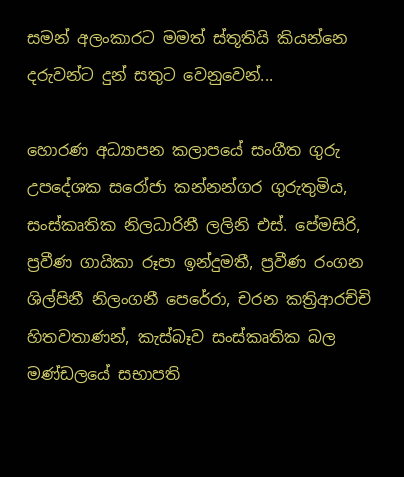සමන් අලංකාරට මමත් ස්තූතියි කියන්නෙ දරුවන්ට දුන් සතුට වෙනුවෙන්...

හොරණ අධ්‍යාපන කලාපයේ සංගීත ගුරු උපදේශක සරෝජා කන්නන්ගර ගුරුතුමිය, සංස්කෘතික නිලධාරිනී ලලිනි එස්. පේමසිරි, ප්‍රවීණ ගායිකා රූපා ඉන්දුමතී, ප්‍රවීණ රංගන ශිල්පිනී නිලංගනී පෙරේරා, චරන කත්‍රිආරච්චි හිතවතාණන්, කැස්බෑව සංස්කෘතික බල මණ්ඩලයේ සභාපති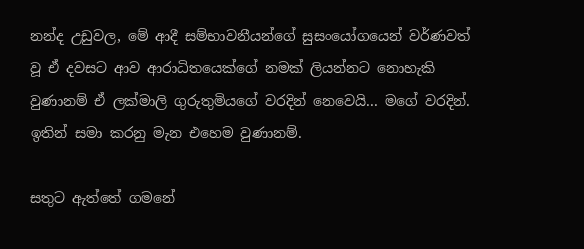නන්ද උඩුවල, මේ ආදී සම්භාවනීයන්ගේ සුසංයෝගයෙන් වර්ණවත් වූ ඒ දවසට ආව ආරාධිතයෙක්ගේ නමක් ලියන්නට නොහැකි වුණානම් ඒ ලක්මාලි ගුරුතුමියගේ වරදින් නෙවෙයි... මගේ වරදින්. ඉතින් සමා කරනු මැන එහෙම වුණානම්.

සතුට ඇත්තේ ගමනේ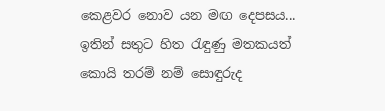කෙළවර නොව යන මඟ දෙපසය... ඉතින් සතුට හිත රැඳුණු මතකයත් කොයි තරම් නම් සොඳුරුද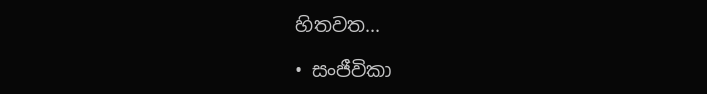හිතවත...

• සංජීවිකා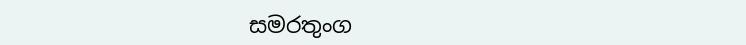සමරතුංග